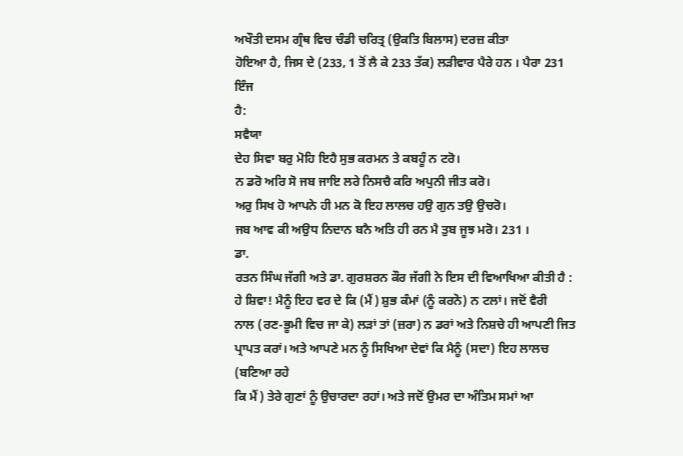ਅਖੌਤੀ ਦਸਮ ਗ੍ਰੰਥ ਵਿਚ ਚੰਡੀ ਚਰਿਤ੍ਰ (ਉਕਤਿ ਬਿਲਾਸ) ਦਰਜ਼ ਕੀਤਾ
ਹੋਇਆ ਹੈ, ਜਿਸ ਦੇ (233, 1 ਤੋਂ ਲੈ ਕੇ 233 ਤੱਕ) ਲੜੀਵਾਰ ਪੈਰੇ ਹਨ । ਪੈਰਾ 231 ਇੰਜ
ਹੈ:
ਸਵੈਯਾ
ਦੇਹ ਸਿਵਾ ਬਰੁ ਮੋਹਿ ਇਹੈ ਸੁਭ ਕਰਮਨ ਤੇ ਕਬਹੂੰ ਨ ਟਰੋ।
ਨ ਡਰੋ ਅਰਿ ਸੋ ਜਬ ਜਾਇ ਲਰੇ ਨਿਸਚੈ ਕਰਿ ਅਪੁਨੀ ਜੀਤ ਕਰੋ।
ਅਰੁ ਸਿਖ ਹੋ ਆਪਨੇ ਹੀ ਮਨ ਕੋ ਇਹ ਲਾਲਚ ਹਉ ਗੁਨ ਤਉ ਉਚਰੋ।
ਜਬ ਆਵ ਕੀ ਅਉਧ ਨਿਦਾਨ ਬਨੈ ਅਤਿ ਹੀ ਰਨ ਮੈ ਤੁਬ ਜੂਝ ਮਰੋ। 231 ।
ਡਾ.
ਰਤਨ ਸਿੰਘ ਜੱਗੀ ਅਤੇ ਡਾ. ਗੁਰਸ਼ਰਨ ਕੌਰ ਜੱਗੀ ਨੇ ਇਸ ਦੀ ਵਿਆਖਿਆ ਕੀਤੀ ਹੈ :
ਹੇ ਸ਼ਿਵਾ! ਮੈਨੂੰ ਇਹ ਵਰ ਦੇ ਕਿ (ਮੈਂ) ਸ਼ੁਭ ਕੰਮਾਂ (ਨੂੰ ਕਰਨੋ) ਨ ਟਲਾਂ। ਜਦੋਂ ਵੈਰੀ
ਨਾਲ (ਰਣ-ਭੂਮੀ ਵਿਚ ਜਾ ਕੇ) ਲੜਾਂ ਤਾਂ (ਜ਼ਰਾ) ਨ ਡਰਾਂ ਅਤੇ ਨਿਸ਼ਚੇ ਹੀ ਆਪਣੀ ਜਿਤ
ਪ੍ਰਾਪਤ ਕਰਾਂ। ਅਤੇ ਆਪਣੇ ਮਨ ਨੂੰ ਸਿਖਿਆ ਦੇਵਾਂ ਕਿ ਮੈਨੂੰ (ਸਦਾ) ਇਹ ਲਾਲਚ (ਬਣਿਆ ਰਹੇ
ਕਿ ਮੈਂ) ਤੇਰੇ ਗੁਣਾਂ ਨੂੰ ਉਚਾਰਦਾ ਰਹਾਂ। ਅਤੇ ਜਦੋਂ ਉਮਰ ਦਾ ਅੰਤਿਮ ਸਮਾਂ ਆ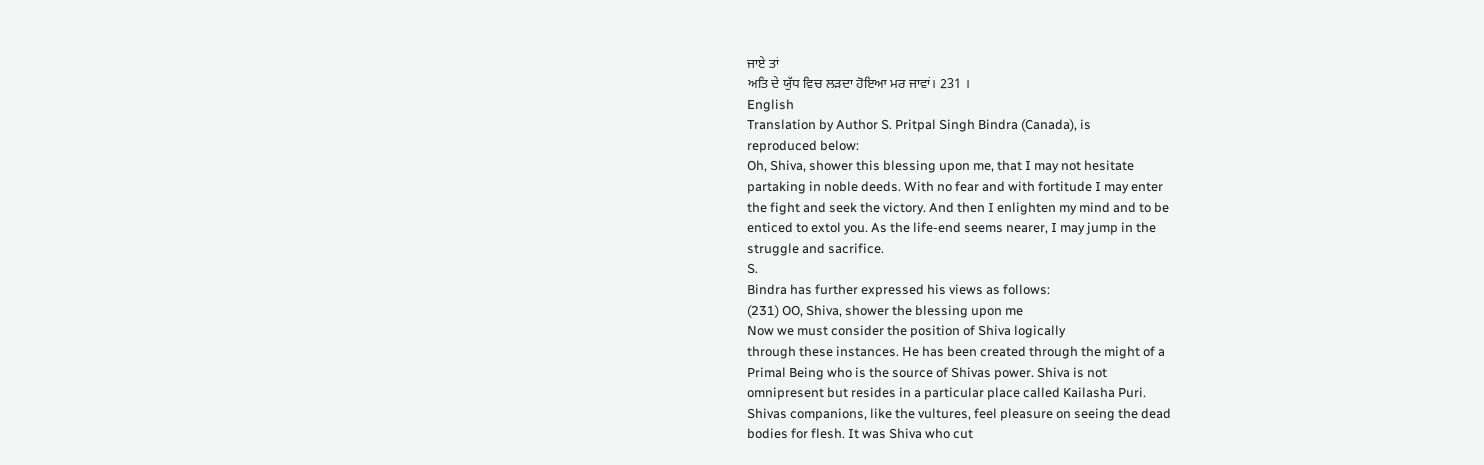ਜਾਏ ਤਾਂ
ਅਤਿ ਦੇ ਯੁੱਧ ਵਿਚ ਲੜਦਾ ਹੋਇਆ ਮਰ ਜਾਵਾਂ। 231 ।
English
Translation by Author S. Pritpal Singh Bindra (Canada), is
reproduced below:
Oh, Shiva, shower this blessing upon me, that I may not hesitate
partaking in noble deeds. With no fear and with fortitude I may enter
the fight and seek the victory. And then I enlighten my mind and to be
enticed to extol you. As the life-end seems nearer, I may jump in the
struggle and sacrifice.
S.
Bindra has further expressed his views as follows:
(231) OO, Shiva, shower the blessing upon me
Now we must consider the position of Shiva logically
through these instances. He has been created through the might of a
Primal Being who is the source of Shivas power. Shiva is not
omnipresent but resides in a particular place called Kailasha Puri.
Shivas companions, like the vultures, feel pleasure on seeing the dead
bodies for flesh. It was Shiva who cut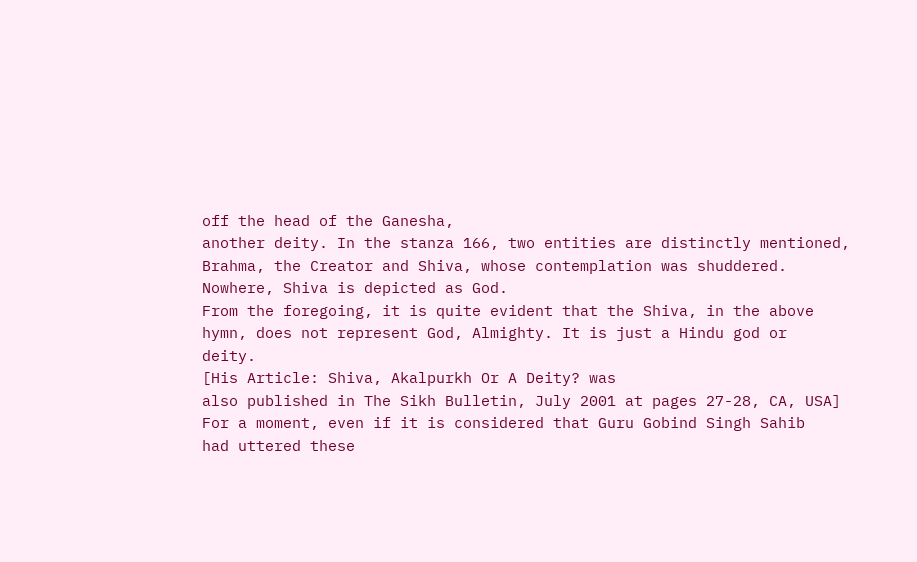off the head of the Ganesha,
another deity. In the stanza 166, two entities are distinctly mentioned,
Brahma, the Creator and Shiva, whose contemplation was shuddered.
Nowhere, Shiva is depicted as God.
From the foregoing, it is quite evident that the Shiva, in the above
hymn, does not represent God, Almighty. It is just a Hindu god or
deity.
[His Article: Shiva, Akalpurkh Or A Deity? was
also published in The Sikh Bulletin, July 2001 at pages 27-28, CA, USA]
For a moment, even if it is considered that Guru Gobind Singh Sahib
had uttered these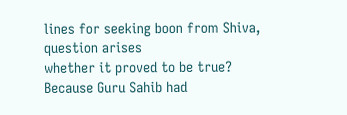lines for seeking boon from Shiva, question arises
whether it proved to be true? Because Guru Sahib had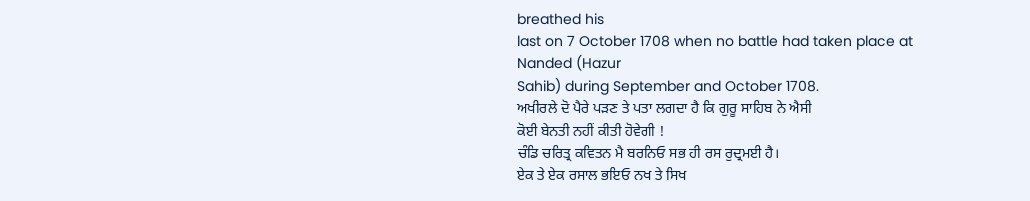breathed his
last on 7 October 1708 when no battle had taken place at Nanded (Hazur
Sahib) during September and October 1708.
ਅਖੀਰਲੇ ਦੋ ਪੈਰੇ ਪੜਣ ਤੇ ਪਤਾ ਲਗਦਾ ਹੈ ਕਿ ਗੁਰੂ ਸਾਹਿਬ ਨੇ ਐਸੀ
ਕੋਈ ਬੇਨਤੀ ਨਹੀਂ ਕੀਤੀ ਹੋਵੇਗੀ !
ਚੰਡਿ ਚਰਿਤ੍ਰ ਕਵਿਤਨ ਮੈ ਬਰਨਿਓ ਸਭ ਹੀ ਰਸ ਰੁਦ੍ਰਮਈ ਹੈ।
ਏਕ ਤੇ ਏਕ ਰਸਾਲ ਭਇਓ ਨਖ ਤੇ ਸਿਖ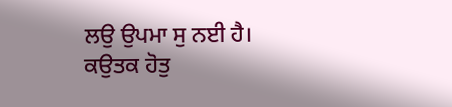ਲਉ ਉਪਮਾ ਸੁ ਨਈ ਹੈ।
ਕਉਤਕ ਹੋਤੁ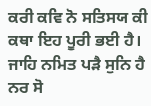ਕਰੀ ਕਵਿ ਨੋ ਸਤਿਸਯ ਕੀ ਕਥਾ ਇਹ ਪੂਰੀ ਭਈ ਹੈ।
ਜਾਹਿ ਨਮਿਤ ਪੜੈ ਸੁਨਿ ਹੈ ਨਰ ਸੋ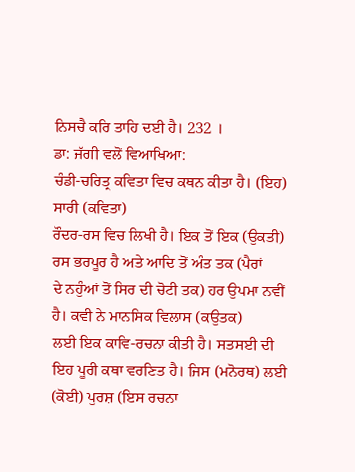ਨਿਸਚੈ ਕਰਿ ਤਾਹਿ ਦਈ ਹੈ। 232 ।
ਡਾ: ਜੱਗੀ ਵਲੋਂ ਵਿਆਖਿਆ:
ਚੰਡੀ-ਚਰਿਤ੍ਰ ਕਵਿਤਾ ਵਿਚ ਕਥਨ ਕੀਤਾ ਹੈ। (ਇਹ) ਸਾਰੀ (ਕਵਿਤਾ)
ਰੌਦਰ-ਰਸ ਵਿਚ ਲਿਖੀ ਹੈ। ਇਕ ਤੋਂ ਇਕ (ਉਕਤੀ) ਰਸ ਭਰਪੂਰ ਹੈ ਅਤੇ ਆਦਿ ਤੋਂ ਅੰਤ ਤਕ (ਪੈਰਾਂ
ਦੇ ਨਹੁੰਆਂ ਤੋਂ ਸਿਰ ਦੀ ਚੋਟੀ ਤਕ) ਹਰ ਉਪਮਾ ਨਵੀਂ ਹੈ। ਕਵੀ ਨੇ ਮਾਨਸਿਕ ਵਿਲਾਸ (ਕਉਤਕ)
ਲਈ ਇਕ ਕਾਵਿ-ਰਚਨਾ ਕੀਤੀ ਹੈ। ਸਤਸਈ ਦੀ ਇਹ ਪੂਰੀ ਕਥਾ ਵਰਣਿਤ ਹੈ। ਜਿਸ (ਮਨੋਰਥ) ਲਈ
(ਕੋਈ) ਪੁਰਸ਼ (ਇਸ ਰਚਨਾ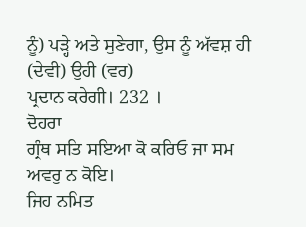ਨੂੰ) ਪੜ੍ਹੇ ਅਤੇ ਸੁਣੇਗਾ, ਉਸ ਨੂੰ ਅੱਵਸ਼ ਹੀ (ਦੇਵੀ) ਉਹੀ (ਵਰ)
ਪ੍ਰਦਾਨ ਕਰੇਗੀ। 232 ।
ਦੋਹਰਾ
ਗ੍ਰੰਥ ਸਤਿ ਸਇਆ ਕੋ ਕਰਿਓ ਜਾ ਸਮ ਅਵਰੁ ਨ ਕੋਇ।
ਜਿਹ ਨਮਿਤ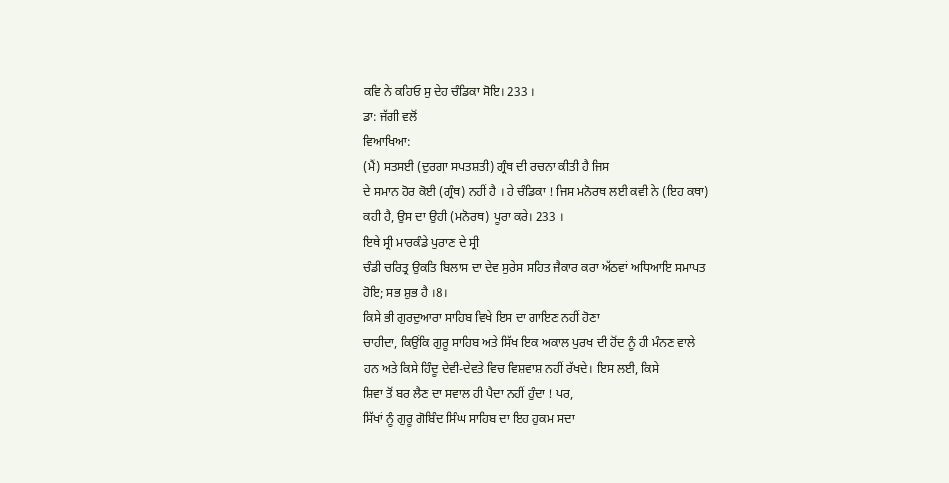ਕਵਿ ਨੇ ਕਹਿਓ ਸੁ ਦੇਹ ਚੰਡਿਕਾ ਸੋਇ। 233 ।
ਡਾ: ਜੱਗੀ ਵਲੋਂ
ਵਿਆਖਿਆ:
(ਮੈਂ) ਸਤਸਈ (ਦੁਰਗਾ ਸਪਤਸ਼ਤੀ) ਗ੍ਰੰਥ ਦੀ ਰਚਨਾ ਕੀਤੀ ਹੈ ਜਿਸ
ਦੇ ਸਮਾਨ ਹੋਰ ਕੋਈ (ਗ੍ਰੰਥ) ਨਹੀਂ ਹੈ । ਹੇ ਚੰਡਿਕਾ ! ਜਿਸ ਮਨੋਰਥ ਲਈ ਕਵੀ ਨੇ (ਇਹ ਕਥਾ)
ਕਹੀ ਹੈ, ਉਸ ਦਾ ਉਹੀ (ਮਨੋਰਥ) ਪੂਰਾ ਕਰੇ। 233 ।
ਇਥੇ ਸ੍ਰੀ ਮਾਰਕੰਡੇ ਪੁਰਾਣ ਦੇ ਸ੍ਰੀ
ਚੰਡੀ ਚਰਿਤ੍ਰ ਉਕਤਿ ਬਿਲਾਸ ਦਾ ਦੇਵ ਸੁਰੇਸ ਸਹਿਤ ਜੈਕਾਰ ਕਰਾ ਅੱਠਵਾਂ ਅਧਿਆਇ ਸਮਾਪਤ
ਹੋਇ; ਸਭ ਸ਼ੁਭ ਹੈ ।8।
ਕਿਸੇ ਭੀ ਗੁਰਦੁਆਰਾ ਸਾਹਿਬ ਵਿਖੇ ਇਸ ਦਾ ਗਾਇਣ ਨਹੀਂ ਹੋਣਾ
ਚਾਹੀਦਾ, ਕਿਉਂਕਿ ਗੁਰੂ ਸਾਹਿਬ ਅਤੇ ਸਿੱਖ ਇਕ ਅਕਾਲ ਪੁਰਖ ਦੀ ਹੋਂਦ ਨੂੰ ਹੀ ਮੰਨਣ ਵਾਲੇ
ਹਨ ਅਤੇ ਕਿਸੇ ਹਿੰਦੂ ਦੇਵੀ-ਦੇਵਤੇ ਵਿਚ ਵਿਸ਼ਵਾਸ਼ ਨਹੀਂ ਰੱਖਦੇ। ਇਸ ਲਈ, ਕਿਸੇ
ਸ਼ਿਵਾ ਤੋਂ ਬਰ ਲੈਣ ਦਾ ਸਵਾਲ ਹੀ ਪੈਦਾ ਨਹੀਂ ਹੁੰਦਾ ! ਪਰ,
ਸਿੱਖਾਂ ਨੂੰ ਗੁਰੂ ਗੋਬਿੰਦ ਸਿੰਘ ਸਾਹਿਬ ਦਾ ਇਹ ਹੁਕਮ ਸਦਾ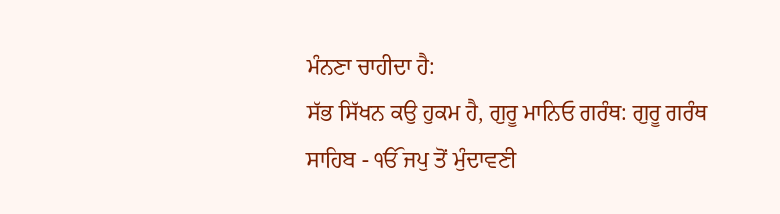ਮੰਨਣਾ ਚਾਹੀਦਾ ਹੈ:
ਸੱਭ ਸਿੱਖਨ ਕਉ ਹੁਕਮ ਹੈ, ਗੁਰੂ ਮਾਨਿਓ ਗਰੰਥ: ਗੁਰੂ ਗਰੰਥ
ਸਾਹਿਬ - ੴ ਜਪੁ ਤੋਂ ਮੁੰਦਾਵਣੀ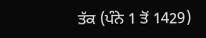ਤੱਕ (ਪੰਨੇ 1 ਤੋਂ 1429)